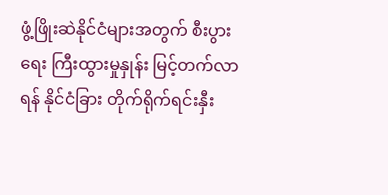ဖွံ့ဖြိုးဆဲနိုင်ငံများအတွက် စီးပွားရေး ကြီးထွားမှုနှုန်း မြင့်တက်လာရန် နိုင်ငံခြား တိုက်ရိုက်ရင်းနှီး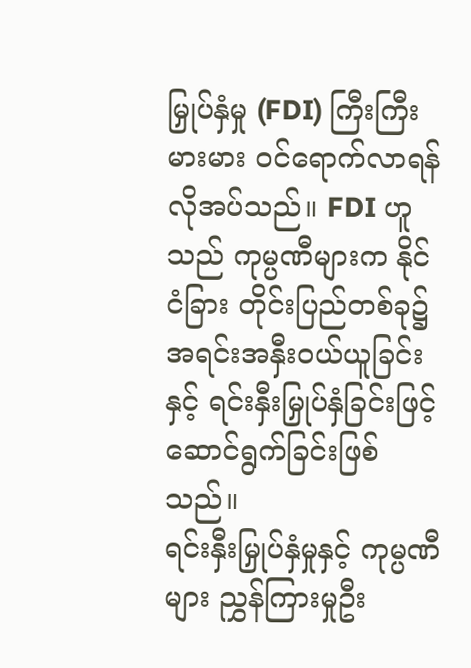မြှုပ်နှံမှု (FDI) ကြီးကြီးမားမား ဝင်ရောက်လာရန်လိုအပ်သည်။ FDI ဟူသည် ကုမ္ပဏီများက နိုင်ငံခြား တိုင်းပြည်တစ်ခု၌ အရင်းအနှီးဝယ်ယူခြင်းနှင့် ရင်းနှီးမြှုပ်နှံခြင်းဖြင့် ဆောင်ရွက်ခြင်းဖြစ်သည်။
ရင်းနှီးမြှုပ်နှံမှုနှင့် ကုမ္ပဏီများ ညွှန်ကြားမှုဦး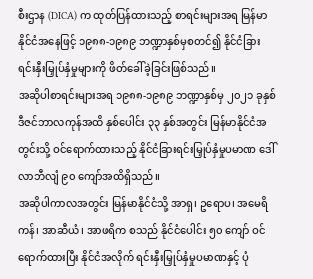စီးဌာန (DICA) က ထုတ်ပြန်ထားသည့် စာရင်းများအရ မြန်မာနိုင်ငံအနေဖြင့် ၁၉၈၈-၁၉၈၉ ဘဏ္ဍာနှစ်မှစတင်၍ နိုင်ငံခြားရင်းနှီးမြှုပ်နှံမှုများကို ဖိတ်ခေါ်ခဲ့ခြင်းဖြစ်သည်။
အဆိုပါစာရင်းများအရ ၁၉၈၈-၁၉၈၉ ဘဏ္ဍာနှစ်မှ ၂၀၂၁ ခုနှစ် ဒီဇင်ဘာလကုန်အထိ နှစ်ပေါင်း ၃၃ နှစ်အတွင်း မြန်မာနိုင်ငံအတွင်းသို့ ဝင်ရောက်ထားသည့် နိုင်ငံခြားရင်းမြှုပ်နှံမှုပမာဏ ဒေါ်လာဘီလျံ ၉၀ ကျော်အထိရှိသည်။
အဆိုပါကာလအတွင်း မြန်မာနိုင်ငံသို့ အာရှ၊ ဥရောပ၊ အမေရိကန်၊ အာဆီယံ၊ အာဖရိက စသည် နိုင်ငံပေါင်း ၅၀ ကျော် ဝင်ရောက်ထားပြီး နိုင်ငံအလိုက် ရင်းနှီးမြှုပ်နှံမှုပမာဏနှင့် ပုံ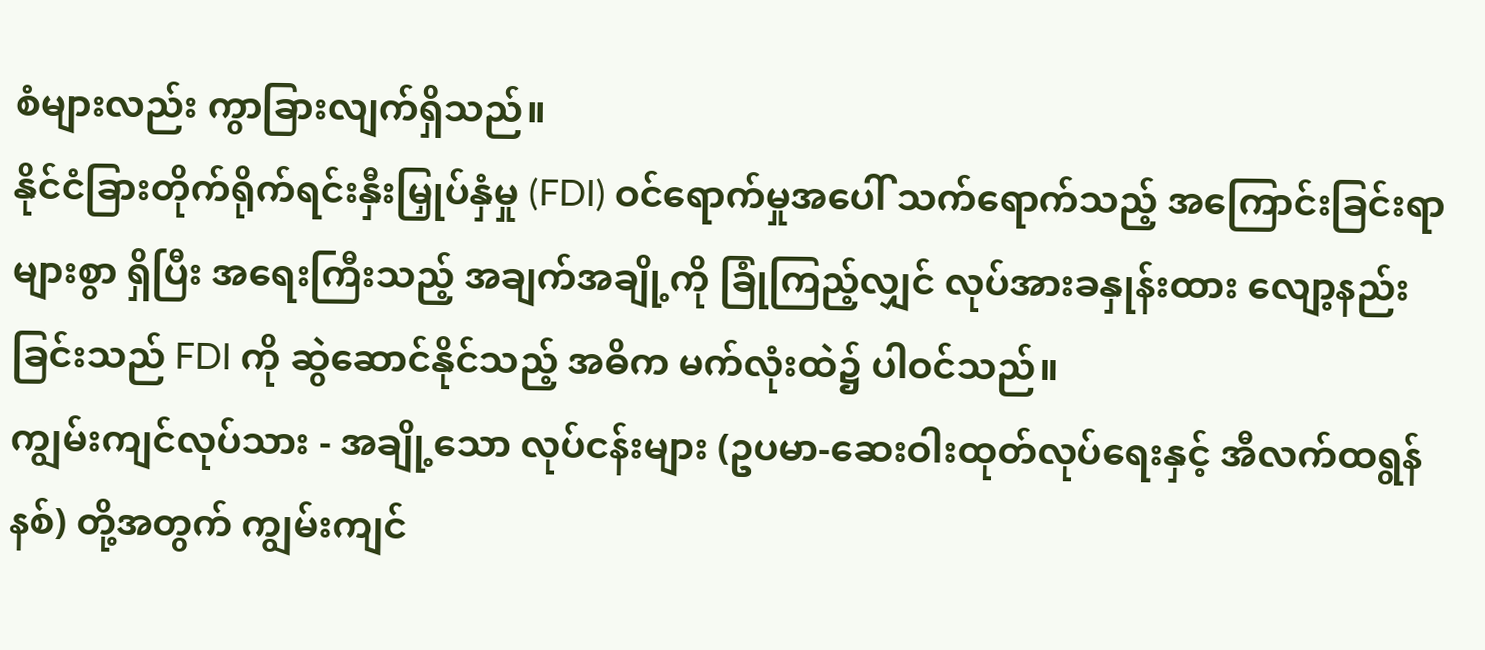စံများလည်း ကွာခြားလျက်ရှိသည်။
နိုင်ငံခြားတိုက်ရိုက်ရင်းနှီးမြှုပ်နှံမှု (FDI) ဝင်ရောက်မှုအပေါ် သက်ရောက်သည့် အကြောင်းခြင်းရာများစွာ ရှိပြီး အရေးကြီးသည့် အချက်အချို့ကို ခြုံကြည့်လျှင် လုပ်အားခနှုန်းထား လျော့နည်းခြင်းသည် FDI ကို ဆွဲဆောင်နိုင်သည့် အဓိက မက်လုံးထဲ၌ ပါဝင်သည်။
ကျွမ်းကျင်လုပ်သား - အချို့သော လုပ်ငန်းများ (ဥပမာ-ဆေးဝါးထုတ်လုပ်ရေးနှင့် အီလက်ထရွန်နစ်) တို့အတွက် ကျွမ်းကျင်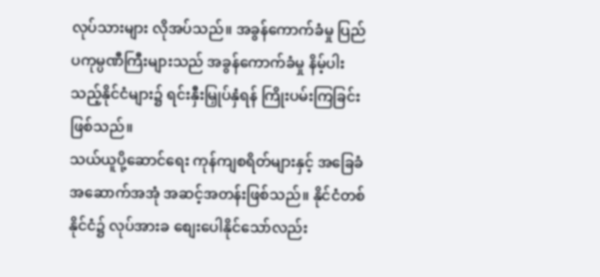လုပ်သားများ လိုအပ်သည်။ အခွန်ကောက်ခံမှု ပြည်ပကုမ္ပဏီကြီးများသည် အခွန်ကောက်ခံမှု နိမ့်ပါးသည့်နိုင်ငံများ၌ ရင်းနှီးမြှုပ်နှံရန် ကြိုးပမ်းကြခြင်းဖြစ်သည်။
သယ်ယူပို့ဆောင်ရေး ကုန်ကျစရိတ်များနှင့် အခြေခံအဆောက်အအုံ အဆင့်အတန်းဖြစ်သည်။ နိုင်ငံတစ်နိုင်ငံ၌ လုပ်အားခ စျေးပေါနိုင်သော်လည်း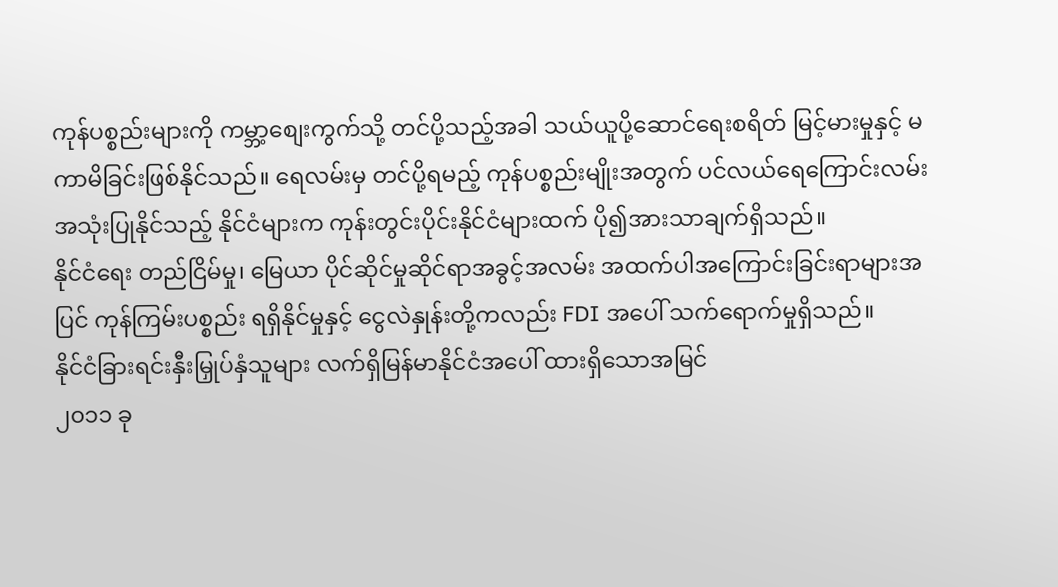ကုန်ပစ္စည်းများကို ကမ္ဘာ့စျေးကွက်သို့ တင်ပို့သည့်အခါ သယ်ယူပို့ဆောင်ရေးစရိတ် မြင့်မားမှုနှင့် မကာမိခြင်းဖြစ်နိုင်သည်။ ရေလမ်းမှ တင်ပို့ရမည့် ကုန်ပစ္စည်းမျိုးအတွက် ပင်လယ်ရေကြောင်းလမ်း အသုံးပြုနိုင်သည့် နိုင်ငံများက ကုန်းတွင်းပိုင်းနိုင်ငံများထက် ပို၍အားသာချက်ရှိသည်။
နိုင်ငံရေး တည်ငြိမ်မှု၊ မြေယာ ပိုင်ဆိုင်မှုဆိုင်ရာအခွင့်အလမ်း အထက်ပါအကြောင်းခြင်းရာများအပြင် ကုန်ကြမ်းပစ္စည်း ရရှိနိုင်မှုနှင့် ငွေလဲနှုန်းတို့ကလည်း FDI အပေါ် သက်ရောက်မှုရှိသည်။
နိုင်ငံခြားရင်းနှီးမြှုပ်နှံသူများ လက်ရှိမြန်မာနိုင်ငံအပေါ် ထားရှိသောအမြင်
၂၀၁၁ ခု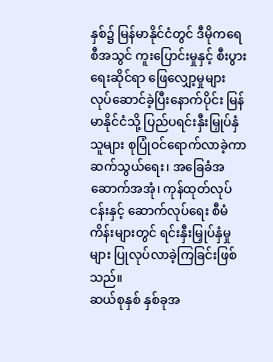နှစ်၌ မြန်မာနိုင်ငံတွင် ဒီမိုကရေစီအသွင် ကူးပြောင်းမှုနှင့် စီးပွားရေးဆိုင်ရာ ဖြေလျှော့မှုများ လုပ်ဆောင်ခဲ့ပြီးနောက်ပိုင်း မြန်မာနိုင်ငံသို့ ပြည်ပရင်းနှီးမြှုပ်နှံသူများ စုပြုံဝင်ရောက်လာခဲ့ကာ ဆက်သွယ်ရေး၊ အခြေခံအဆောက်အအုံ၊ ကုန်ထုတ်လုပ်ငန်းနှင့် ဆောက်လုပ်ရေး စီမံကိန်းများတွင် ရင်းနှီးမြှုပ်နှံမှုများ ပြုလုပ်လာခဲ့ကြခြင်းဖြစ်သည်။
ဆယ်စုနှစ် နှစ်ခုအ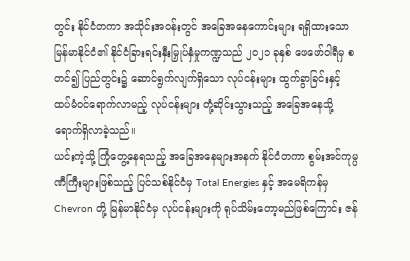တွင်း နိုင်ငံတကာ အသိုင်းအဝန်းတွင် အခြေအနေကောင်းများ ရရှိထားသော မြန်မာနိုင်ငံ၏ နိုင်ငံခြားရင်းနှီးမြှုပ်နှံမှုကဏ္ဍသည် ၂၀၂၁ ခုနှစ် ဖေဖော်ဝါရီမှ စတင်၍ ပြည်တွင်း၌ ဆောင်ရွက်လျက်ရှိသော လုပ်ငန်းများ ထွက်ခွာခြင်းနှင့် ထပ်မံဝင်ရောက်လာမည့် လုပ်ငန်းများ တုံ့ဆိုင်းသွားသည့် အခြေအနေသို့ ရောက်ရှိလာခဲ့သည်။
ယင်းကဲ့သို့ ကြုံတွေ့နေရသည့် အခြေအနေများအနက် နိုင်ငံတကာ စွမ်းအင်ကုမ္ပဏီကြီးများဖြစ်သည့် ပြင်သစ်နိုင်ငံမှ Total Energies နှင့် အမေရိကန်မှ Chevron တို့ မြန်မာနိုင်ငံမှ လုပ်ငန်းများကို ရုပ်သိမ်းတော့မည်ဖြစ်ကြောင်း ဇန်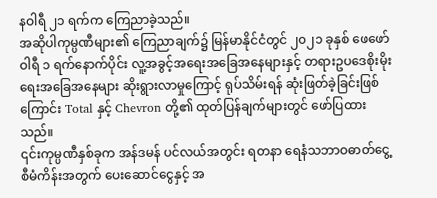နဝါရီ ၂၁ ရက်က ကြေညာခဲ့သည်။
အဆိုပါကုမ္ပဏီများ၏ ကြေညာချက်၌ မြန်မာနိုင်ငံတွင် ၂၀၂၁ ခုနှစ် ဖေဖော်ဝါရီ ၁ ရက်နောက်ပိုင်း လူ့အခွင့်အရေးအခြေအနေများနှင့် တရားဥပဒေစိုးမိုးရေးအခြေအနေများ ဆိုးရွားလာမှုကြောင့် ရုပ်သိမ်းရန် ဆုံးဖြတ်ခဲ့ခြင်းဖြစ်ကြောင်း Total နှင့် Chevron တို့၏ ထုတ်ပြန်ချက်များတွင် ဖော်ပြထားသည်။
၎င်းကုမ္ပဏီနှစ်ခုက အန်ဒမန် ပင်လယ်အတွင်း ရတနာ ရေနံသဘာဝဓာတ်ငွေ့စီမံကိန်းအတွက် ပေးဆောင်ငွေနှင့် အ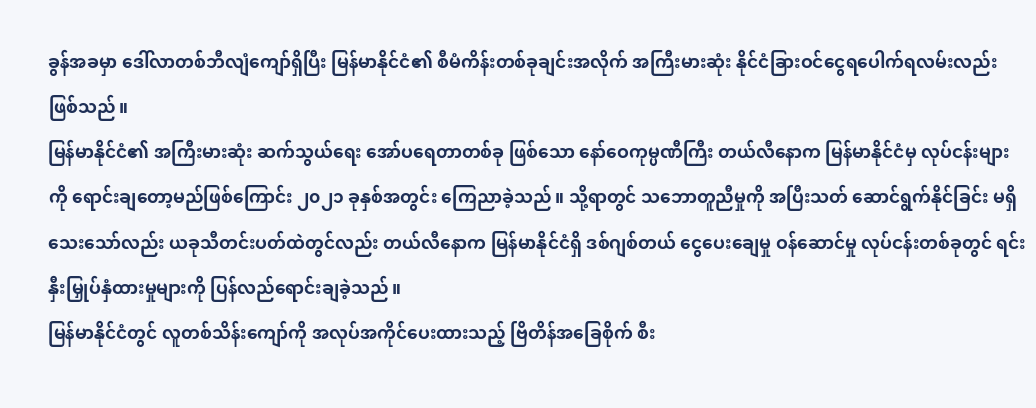ခွန်အခမှာ ဒေါ်လာတစ်ဘီလျံကျော်ရှိပြီး မြန်မာနိုင်ငံ၏ စီမံကိန်းတစ်ခုချင်းအလိုက် အကြီးမားဆုံး နိုင်ငံခြားဝင်ငွေရပေါက်ရလမ်းလည်း ဖြစ်သည်။
မြန်မာနိုင်ငံ၏ အကြီးမားဆုံး ဆက်သွယ်ရေး အော်ပရေတာတစ်ခု ဖြစ်သော နော်ဝေကုမ္ပဏီကြီး တယ်လီနောက မြန်မာနိုင်ငံမှ လုပ်ငန်းများကို ရောင်းချတော့မည်ဖြစ်ကြောင်း ၂၀၂၁ ခုနှစ်အတွင်း ကြေညာခဲ့သည်။ သို့ရာတွင် သဘောတူညီမှုကို အပြီးသတ် ဆောင်ရွက်နိုင်ခြင်း မရှိသေးသော်လည်း ယခုသီတင်းပတ်ထဲတွင်လည်း တယ်လီနောက မြန်မာနိုင်ငံရှိ ဒစ်ဂျစ်တယ် ငွေပေးချေမှု ဝန်ဆောင်မှု လုပ်ငန်းတစ်ခုတွင် ရင်းနှီးမြှုပ်နှံထားမှုများကို ပြန်လည်ရောင်းချခဲ့သည်။
မြန်မာနိုင်ငံတွင် လူတစ်သိန်းကျော်ကို အလုပ်အကိုင်ပေးထားသည့် ဗြိတိန်အခြေစိုက် စီး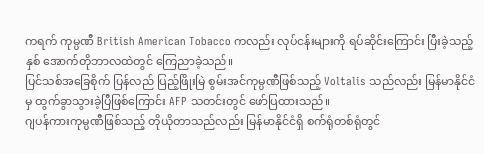ကရက် ကုမ္ပဏီ British American Tobacco ကလည်း လုပ်ငန်းများကို ရပ်ဆိုင်းကြောင်း ပြီးခဲ့သည့်နှစ် အောက်တိုဘာလထဲတွင် ကြေညာခဲ့သည်။
ပြင်သစ်အခြေစိုက် ပြန်လည် ပြည့်ဖြိုးမြဲ စွမ်းအင်ကုမ္ပဏီဖြစ်သည့် Voltalis သည်လည်း မြန်မာနိုင်ငံမှ ထွက်ခွာသွားခဲ့ပြီဖြစ်ကြောင်း AFP သတင်းတွင် ဖော်ပြထားသည်။
ဂျပန်ကားကုမ္ပဏီဖြစ်သည့် တိုယိုတာသည်လည်း မြန်မာနိုင်ငံရှိ စက်ရုံတစ်ရုံတွင်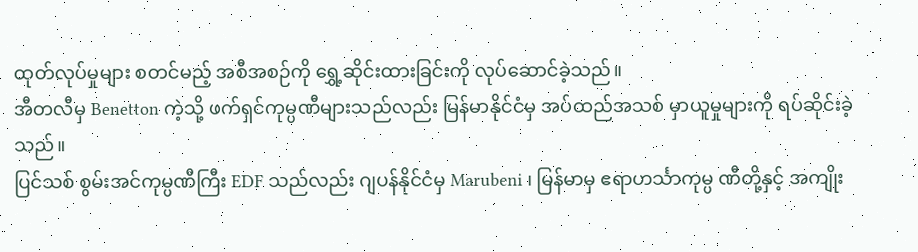ထုတ်လုပ်မှုများ စတင်မည့် အစီအစဉ်ကို ရွှေ့ဆိုင်းထားခြင်းကို လုပ်ဆောင်ခဲ့သည်။
အီတလီမှ Benetton ကဲ့သို့ ဖက်ရှင်ကုမ္ပဏီများသည်လည်း မြန်မာနိုင်ငံမှ အပ်ထည်အသစ် မှာယူမှုများကို ရပ်ဆိုင်းခဲ့သည်။
ပြင်သစ် စွမ်းအင်ကုမ္ပဏီကြီး EDF သည်လည်း ဂျပန်နိုင်ငံမှ Marubeni ၊ မြန်မာမှ ဧရာဟင်္သာကုမ္ပ ဏီတို့နှင့် အကျိုး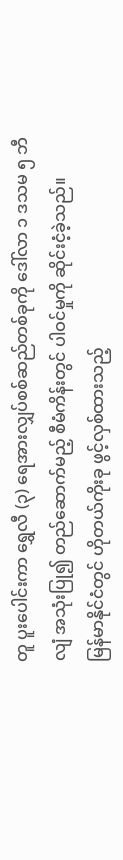တူ ပူးပေါင်းကာ ရွှေလီ (၃) ရေအားလျှပ်စစ်ဆည်တစ်ခုကို ဒေါ်လာ ၁ ဒသမ ၅ ဘီလျံ အသုံးပြု၍ တည်ဆောက်မည့် စီမံကိန်းတွင် ပါဝင်မှုကို ဆိုင်းငံ့ခဲ့သည်။
မြန်မာနိုင်ငံတွင် ဟိုတယ်ကိုးခု ဖွင့်လှစ်ထားသည့်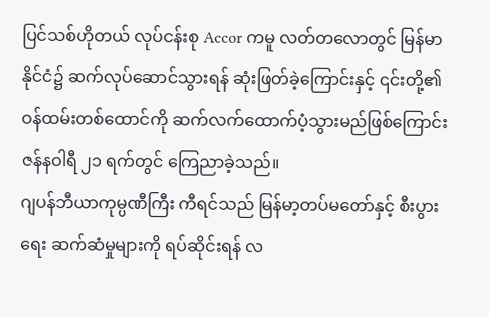ပြင်သစ်ဟိုတယ် လုပ်ငန်းစု Accor ကမူ လတ်တလောတွင် မြန်မာနိုင်ငံ၌ ဆက်လုပ်ဆောင်သွားရန် ဆုံးဖြတ်ခဲ့ကြောင်းနှင့် ၎င်းတို့၏ ဝန်ထမ်းတစ်ထောင်ကို ဆက်လက်ထောက်ပံ့သွားမည်ဖြစ်ကြောင်း ဇန်နဝါရီ ၂၁ ရက်တွင် ကြေညာခဲ့သည်။
ဂျပန်ဘီယာကုမ္ပဏီကြီး ကီရင်သည် မြန်မာ့တပ်မတော်နှင့် စီးပွားရေး ဆက်ဆံမှုများကို ရပ်ဆိုင်းရန် လ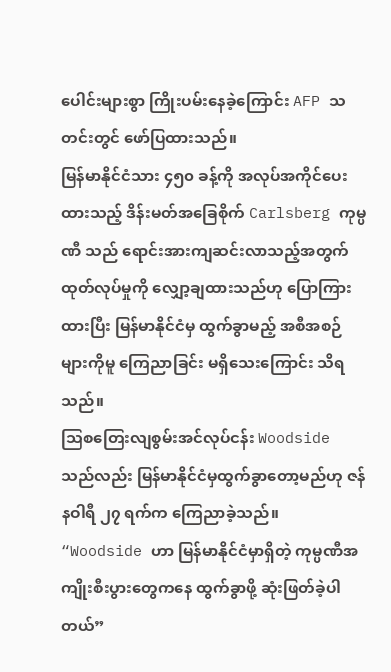ပေါင်းများစွာ ကြိုးပမ်းနေခဲ့ကြောင်း AFP သတင်းတွင် ဖော်ပြထားသည်။
မြန်မာနိုင်ငံသား ၄၅၀ ခန့်ကို အလုပ်အကိုင်ပေးထားသည့် ဒိန်းမတ်အခြေစိုက် Carlsberg ကုမ္ပဏီ သည် ရောင်းအားကျဆင်းလာသည့်အတွက် ထုတ်လုပ်မှုကို လျှော့ချထားသည်ဟု ပြောကြားထားပြီး မြန်မာနိုင်ငံမှ ထွက်ခွာမည့် အစီအစဉ်များကိုမူ ကြေညာခြင်း မရှိသေးကြောင်း သိရသည်။
သြစတြေးလျစွမ်းအင်လုပ်ငန်း Woodside သည်လည်း မြန်မာနိုင်ငံမှထွက်ခွာတော့မည်ဟု ဇန်နဝါရီ ၂၇ ရက်က ကြေညာခဲ့သည်။
“Woodside ဟာ မြန်မာနိုင်ငံမှာရှိတဲ့ ကုမ္ပဏီအကျိုးစီးပွားတွေကနေ ထွက်ခွာဖို့ ဆုံးဖြတ်ခဲ့ပါတယ်”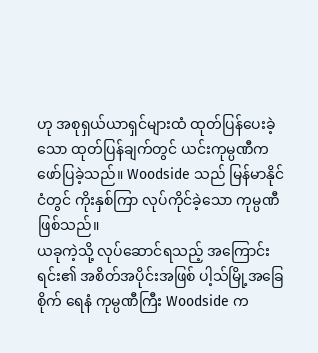ဟု အစုရှယ်ယာရှင်များထံ ထုတ်ပြန်ပေးခဲ့သော ထုတ်ပြန်ချက်တွင် ယင်းကုမ္ပဏီက ဖော်ပြခဲ့သည်။ Woodside သည် မြန်မာနိုင်ငံတွင် ကိုးနှစ်ကြာ လုပ်ကိုင်ခဲ့သော ကုမ္ပဏီ ဖြစ်သည်။
ယခုကဲ့သို့ လုပ်ဆောင်ရသည့် အကြောင်းရင်း၏ အစိတ်အပိုင်းအဖြစ် ပါ့သ်မြို့အခြေစိုက် ရေနံ ကုမ္ပဏီကြီး Woodside က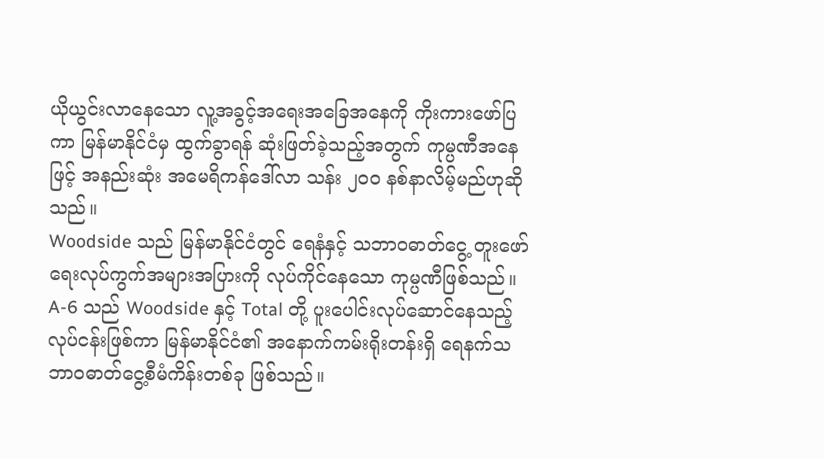ယိုယွင်းလာနေသော လူ့အခွင့်အရေးအခြေအနေကို ကိုးကားဖော်ပြကာ မြန်မာနိုင်ငံမှ ထွက်ခွာရန် ဆုံးဖြတ်ခဲ့သည့်အတွက် ကုမ္ပဏီအနေဖြင့် အနည်းဆုံး အမေရိကန်ဒေါ်လာ သန်း ၂၀၀ နစ်နာလိမ့်မည်ဟုဆိုသည်။
Woodside သည် မြန်မာနိုင်ငံတွင် ရေနံနှင့် သဘာဝဓာတ်ငွေ့ တူးဖော်ရေးလုပ်ကွက်အများအပြားကို လုပ်ကိုင်နေသော ကုမ္ပဏီဖြစ်သည်။
A-6 သည် Woodside နှင့် Total တို့ ပူးပေါင်းလုပ်ဆောင်နေသည့် လုပ်ငန်းဖြစ်ကာ မြန်မာနိုင်ငံ၏ အနောက်ကမ်းရိုးတန်းရှိ ရေနက်သဘာဝဓာတ်ငွေ့စီမံကိန်းတစ်ခု ဖြစ်သည်။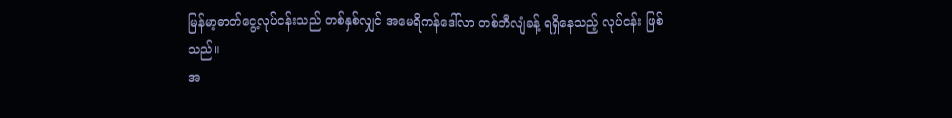မြန်မာ့ဓာတ်ငွေ့လုပ်ငန်းသည် တစ်နှစ်လျှင် အမေရိကန်ဒေါ်လာ တစ်ဘီလျံခန့် ရရှိနေသည့် လုပ်ငန်း ဖြစ်သည်။
အ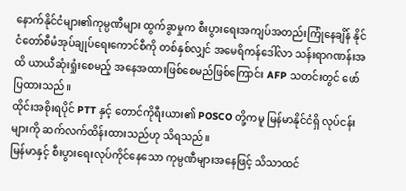နောက်နိုင်ငံများ၏ကုမ္ပဏီများ ထွက်ခွာမှုက စီးပွားရေးအကျပ်အတည်းကြုံနေချိန် နိုင်ငံတော်စီမံအုပ်ချုပ်ရေးကောင်စီကို တစ်နှစ်လျှင် အမေရိကန်ဒေါ်လာ သန်းရာဂဏန်းအထိ ယာယီဆုံးရှုံးစေမည့် အနေအထားဖြစ်စေမည်ဖြစ်ကြောင်း AFP သတင်းတွင် ဖော်ပြထားသည်။
ထိုင်းအစိုးရပိုင် PTT နှင့် တောင်ကိုရီးယား၏ POSCO တို့ကမူ မြန်မာနိုင်ငံရှိ လုပ်ငန်းများကို ဆက်လက်ထိန်းထားသည်ဟု သိရသည်။
မြန်မာနှင့် စီးပွားရေးလုပ်ကိုင်နေသော ကုမ္ပဏီများအနေဖြင့် သိသာထင်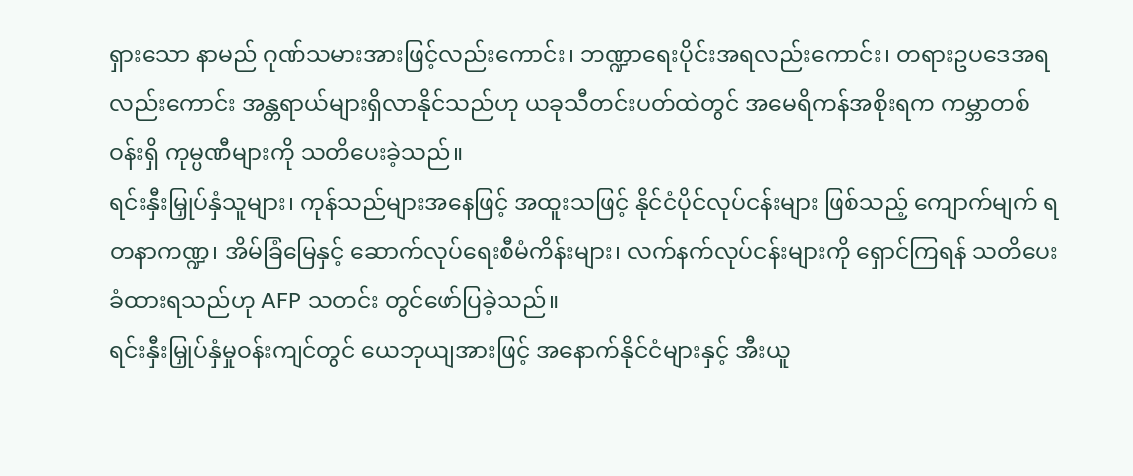ရှားသော နာမည် ဂုဏ်သမားအားဖြင့်လည်းကောင်း၊ ဘဏ္ဍာရေးပိုင်းအရလည်းကောင်း၊ တရားဥပဒေအရလည်းကောင်း အန္တရာယ်များရှိလာနိုင်သည်ဟု ယခုသီတင်းပတ်ထဲတွင် အမေရိကန်အစိုးရက ကမ္ဘာတစ်ဝန်းရှိ ကုမ္ပဏီများကို သတိပေးခဲ့သည်။
ရင်းနှီးမြှုပ်နှံသူများ၊ ကုန်သည်များအနေဖြင့် အထူးသဖြင့် နိုင်ငံပိုင်လုပ်ငန်းများ ဖြစ်သည့် ကျောက်မျက် ရတနာကဏ္ဍ၊ အိမ်ခြံမြေနှင့် ဆောက်လုပ်ရေးစီမံကိန်းများ၊ လက်နက်လုပ်ငန်းများကို ရှောင်ကြရန် သတိပေးခံထားရသည်ဟု AFP သတင်း တွင်ဖော်ပြခဲ့သည်။
ရင်းနှီးမြှုပ်နှံမှုဝန်းကျင်တွင် ယေဘုယျအားဖြင့် အနောက်နိုင်ငံများနှင့် အီးယူ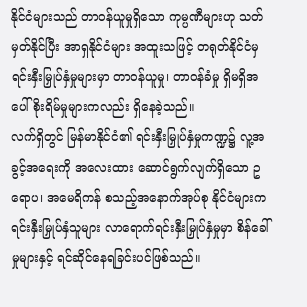နိုင်ငံများသည် တာဝန်ယူမှုရှိသော ကုမ္ပဏီများဟု သတ်မှတ်နိုင်ပြီး အာရှနိုင်ငံများ အထူးသဖြင့် တရုတ်နိုင်ငံမှ ရင်းနှီးမြှုပ်နှံမှုများမှာ တာဝန်ယူမှု၊ တာဝန်ခံမှု ရှိမရှိအပေါ် စိုးရိမ်မှုများကလည်း ရှိနေခဲ့သည်။
လက်ရှိတွင် မြန်မာနိုင်ငံ၏ ရင်းနှီးမြှုပ်နှံမှုကဏ္ဍ၌ လူ့အခွင့်အရေးကို အလေးထား ဆောင်ရွက်လျက်ရှိသော ဥရောပ၊ အမေရိကန် စသည့်အနောက်အုပ်စု နိုင်ငံများက ရင်းနှီးမြှုပ်နှံသူများ လာရောက်ရင်းနှီးမြှုပ်နှံမှုမှာ စိန်ခေါ်မှုများနှင့် ရင်ဆိုင်နေရခြင်းပင်ဖြစ်သည်။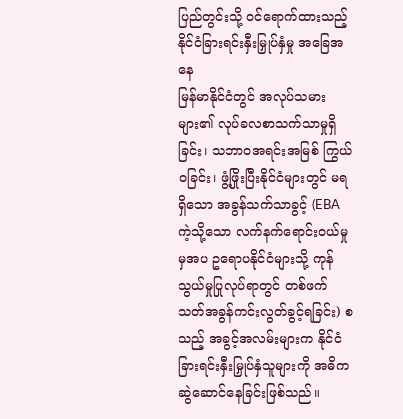ပြည်တွင်းသို့ ဝင်ရောက်ထားသည့် နိုင်ငံခြားရင်းနှီးမြှုပ်နှံမှု အခြေအနေ
မြန်မာနိုင်ငံတွင် အလုပ်သမားများ၏ လုပ်ခလစာသက်သာမှုရှိခြင်း၊ သဘာဝအရင်းအမြစ် ကြွယ်ဝခြင်း၊ ဖွံ့ဖြိုးပြီးနိုင်ငံများတွင် မရရှိသော အခွန်သက်သာခွင့် (EBA ကဲ့သို့သော လက်နက်ရောင်းဝယ်မှုမှအပ ဥရောပနိုင်ငံများသို့ ကုန်သွယ်မှုပြုလုပ်ရာတွင် တစ်ဖက်သတ်အခွန်ကင်းလွတ်ခွင့်ရခြင်း) စသည့် အခွင့်အလမ်းများက နိုင်ငံခြားရင်းနှီးမြှုပ်နှံသူများကို အဓိကဆွဲဆောင်နေခြင်းဖြစ်သည်။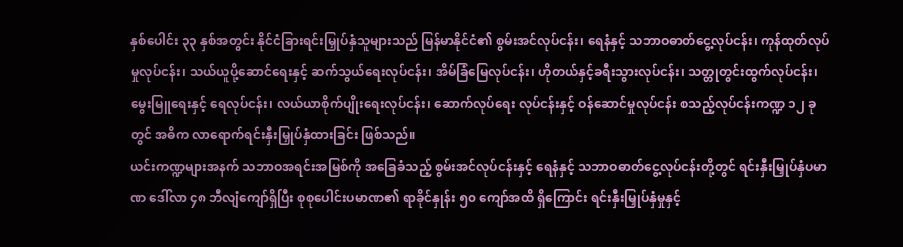နှစ်ပေါင်း ၃၃ နှစ်အတွင်း နိုင်ငံခြားရင်းမြှုပ်နှံသူများသည် မြန်မာနိုင်ငံ၏ စွမ်းအင်လုပ်ငန်း၊ ရေနံနှင့် သဘာဝဓာတ်ငွေ့လုပ်ငန်း၊ ကုန်ထုတ်လုပ်မှုလုပ်ငန်း၊ သယ်ယူပို့ဆောင်ရေးနှင့် ဆက်သွယ်ရေးလုပ်ငန်း၊ အိမ်ခြံမြေလုပ်ငန်း၊ ဟိုတယ်နှင့်ခရီးသွားလုပ်ငန်း၊ သတ္တုတွင်းထွက်လုပ်ငန်း၊ မွေးမြူရေးနှင့် ရေလုပ်ငန်း၊ လယ်ယာစိုက်ပျိုးရေးလုပ်ငန်း၊ ဆောက်လုပ်ရေး လုပ်ငန်းနှင့် ဝန်ဆောင်မှုလုပ်ငန်း စသည့်လုပ်ငန်းကဏ္ဍ ၁၂ ခုတွင် အဓိက လာရောက်ရင်းနှီးမြှုပ်နှံထားခြင်း ဖြစ်သည်။
ယင်းကဏ္ဍများအနက် သဘာဝအရင်းအမြစ်ကို အခြေခံသည့် စွမ်းအင်လုပ်ငန်းနှင့် ရေနံနှင့် သဘာဝဓာတ်ငွေ့လုပ်ငန်းတို့တွင် ရင်းနှီးမြှုပ်နှံပမာဏ ဒေါ်လာ ၄၈ ဘီလျံကျော်ရှိပြီး စုစုပေါင်းပမာဏ၏ ရာခိုင်နှုန်း ၅၀ ကျော်အထိ ရှိကြောင်း ရင်းနှီးမြှုပ်နှံမှုနှင့်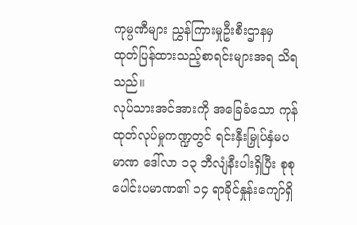ကုမ္ပဏီများ ညွှန်ကြားမှုဦးစီးဌာနမှ ထုတ်ပြန်ထားသည့်စာရင်းများအရ သိရသည်။
လုပ်သားအင်အားကို အခြေခံသော ကုန်ထုတ်လုပ်မှုကဏ္ဍတွင် ရင်းနှီးမြှုပ်နှံမပမာဏ ဒေါ်လာ ၁၃ ဘီလျံနီးပါးရှိပြီး စုစုပေါင်းပမာဏ၏ ၁၄ ရာခိုင်နှုန်းကျော်ရှိ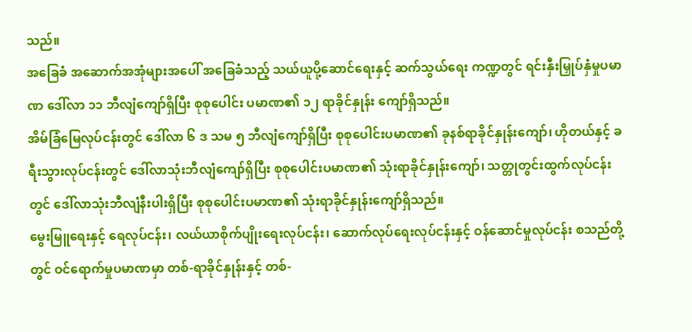သည်။
အခြေခံ အဆောက်အအုံများအပေါ် အခြေခံသည့် သယ်ယူပို့ဆောင်ရေးနှင့် ဆက်သွယ်ရေး ကဏ္ဍတွင် ရင်းနှီးမြှုပ်နှံမှုပမာဏ ဒေါ်လာ ၁၁ ဘီလျံကျော်ရှိပြီး စုစုပေါင်း ပမာဏ၏ ၁၂ ရာခိုင်နှုန်း ကျော်ရှိသည်။
အိမ်ခြံမြေလုပ်ငန်းတွင် ဒေါ်လာ ၆ ဒ သမ ၅ ဘီလျံကျော်ရှိပြီး စုစုပေါင်းပမာဏ၏ ခုနစ်ရာခိုင်နှုန်းကျော်၊ ဟိုတယ်နှင့် ခရီးသွားလုပ်ငန်းတွင် ဒေါ်လာသုံးဘီလျံကျော်ရှိပြီး စုစုပေါင်းပမာဏ၏ သုံးရာခိုင်နှုန်းကျော်၊ သတ္တုတွင်းထွက်လုပ်ငန်းတွင် ဒေါ်လာသုံးဘီလျံနီးပါးရှိပြီး စုစုပေါင်းပမာဏ၏ သုံးရာခိုင်နှုန်းကျော်ရှိသည်။
မွေးမြူရေးနှင့် ရေလုပ်ငန်း၊ လယ်ယာစိုက်ပျိုးရေးလုပ်ငန်း၊ ဆောက်လုပ်ရေးလုပ်ငန်းနှင့် ဝန်ဆောင်မှုလုပ်ငန်း စသည်တို့တွင် ဝင်ရောက်မှုပမာဏမှာ တစ်-ရာခိုင်နှုန်းနှင့် တစ်-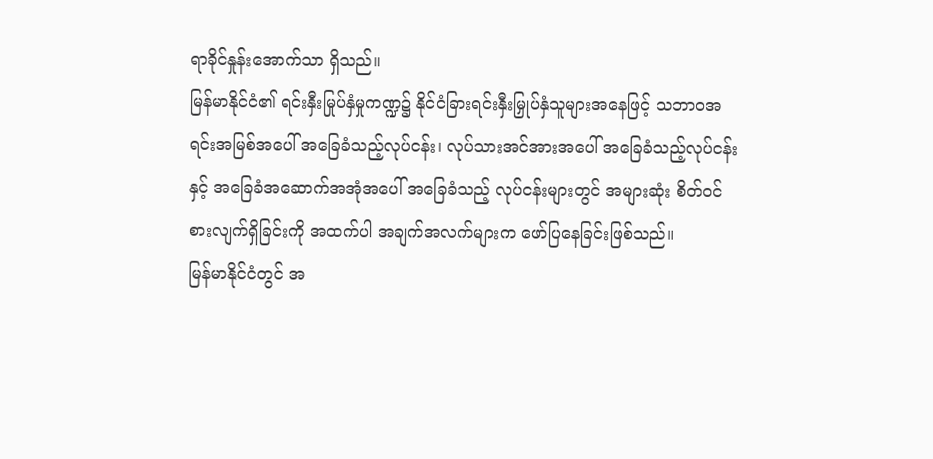ရာခိုင်နှုန်းအောက်သာ ရှိသည်။
မြန်မာနိုင်ငံ၏ ရင်းနှီးမြုပ်နှံမှုကဏ္ဍ၌ နိုင်ငံခြားရင်းနှီးမြှုပ်နှံသူများအနေဖြင့် သဘာဝအရင်းအမြစ်အပေါ် အခြေခံသည့်လုပ်ငန်း၊ လုပ်သားအင်အားအပေါ် အခြေခံသည့်လုပ်ငန်းနှင့် အခြေခံအဆောက်အအုံအပေါ် အခြေခံသည့် လုပ်ငန်းများတွင် အများဆုံး စိတ်ဝင်စားလျက်ရှိခြင်းကို အထက်ပါ အချက်အလက်များက ဖော်ပြနေခြင်းဖြစ်သည်။
မြန်မာနိုင်ငံတွင် အ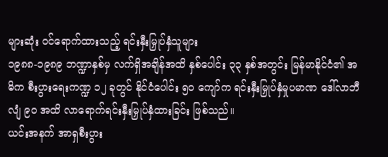များဆုံး ဝင်ရောက်ထားသည့် ရင်းနှီးမြှုပ်နှံသူများ
၁၉၈၈-၁၉၈၉ ဘဏ္ဍာနှစ်မှ လက်ရှိအချိန်အထိ နှစ်ပေါင်း ၃၃ နှစ်အတွင်း မြန်မာနိုင်ငံ၏ အဓိက စီးပွားရေးကဏ္ဍ ၁၂ ခုတွင် နိုင်ငံပေါင်း ၅၀ ကျော်က ရင်းနှီးမြှုပ်နှံမှုပမာဏ ဒေါ်လာဘီလျံ ၉၀ အထိ လာရောက်ရင်းနှီးမြှုပ်နှံထားခြင်း ဖြစ်သည်။
ယင်းအနက် အာရှစီးပွား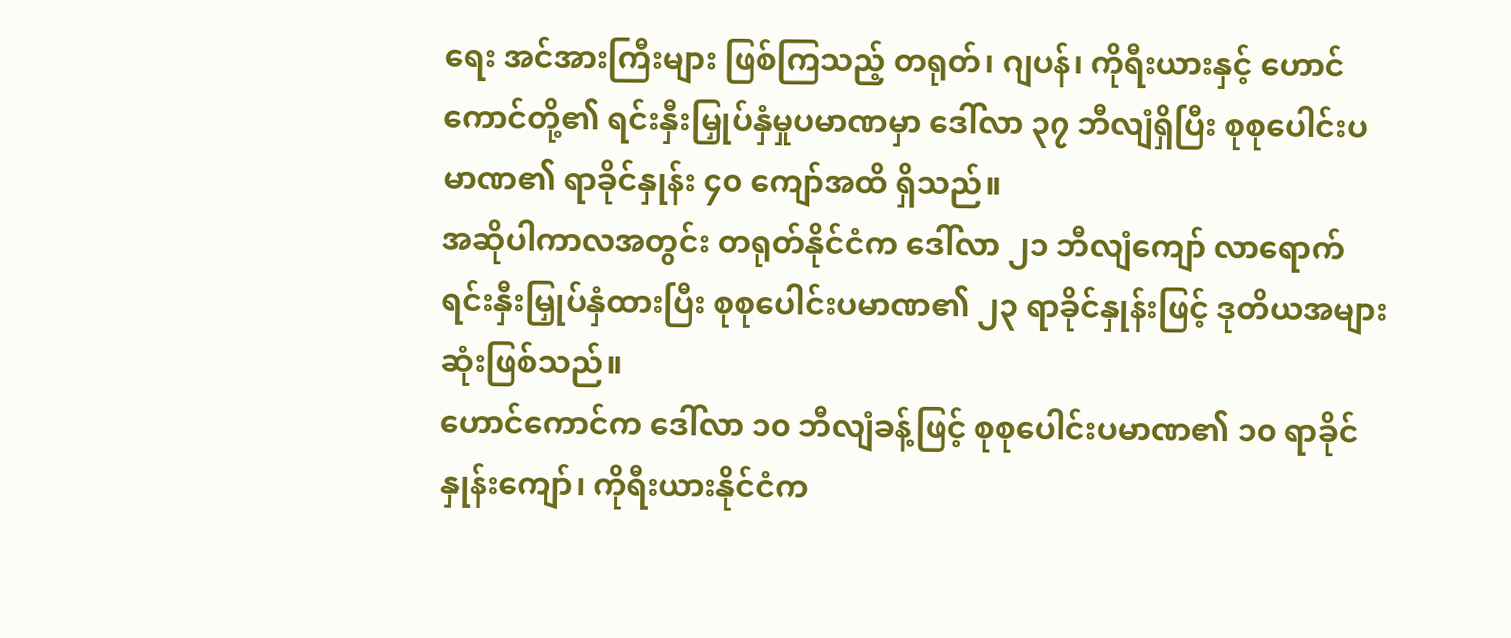ရေး အင်အားကြီးများ ဖြစ်ကြသည့် တရုတ်၊ ဂျပန်၊ ကိုရီးယားနှင့် ဟောင်ကောင်တို့၏ ရင်းနှီးမြှုပ်နှံမှုပမာဏမှာ ဒေါ်လာ ၃၇ ဘီလျံရှိပြီး စုစုပေါင်းပမာဏ၏ ရာခိုင်နှုန်း ၄၀ ကျော်အထိ ရှိသည်။
အဆိုပါကာလအတွင်း တရုတ်နိုင်ငံက ဒေါ်လာ ၂၁ ဘီလျံကျော် လာရောက်ရင်းနှီးမြှုပ်နှံထားပြီး စုစုပေါင်းပမာဏ၏ ၂၃ ရာခိုင်နှုန်းဖြင့် ဒုတိယအများဆုံးဖြစ်သည်။
ဟောင်ကောင်က ဒေါ်လာ ၁၀ ဘီလျံခန့်ဖြင့် စုစုပေါင်းပမာဏ၏ ၁၀ ရာခိုင်နှုန်းကျော်၊ ကိုရီးယားနိုင်ငံက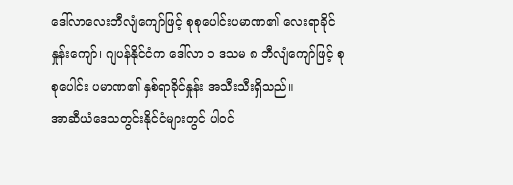ဒေါ်လာလေးဘီလျံကျော်ဖြင့် စုစုပေါင်းပမာဏ၏ လေးရာခိုင်နှုန်းကျော်၊ ဂျပန်နိုင်ငံက ဒေါ်လာ ၁ ဒသမ ၈ ဘီလျံကျော်ဖြင့် စုစုပေါင်း ပမာဏ၏ နှစ်ရာခိုင်နှုန်း အသီးသီးရှိသည်။
အာဆီယံဒေသတွင်းနိုင်ငံများတွင် ပါဝင်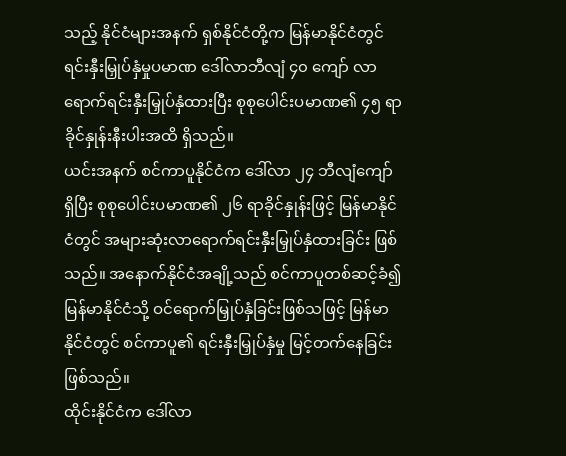သည့် နိုင်ငံများအနက် ရှစ်နိုင်ငံတို့က မြန်မာနိုင်ငံတွင် ရင်းနှီးမြှုပ်နှံမှုပမာဏ ဒေါ်လာဘီလျံ ၄၀ ကျော် လာရောက်ရင်းနှီးမြှုပ်နှံထားပြီး စုစုပေါင်းပမာဏ၏ ၄၅ ရာခိုင်နှုန်းနီးပါးအထိ ရှိသည်။
ယင်းအနက် စင်ကာပူနိုင်ငံက ဒေါ်လာ ၂၄ ဘီလျံကျော်ရှိပြီး စုစုပေါင်းပမာဏ၏ ၂၆ ရာခိုင်နှုန်းဖြင့် မြန်မာနိုင်ငံတွင် အများဆုံးလာရောက်ရင်းနှီးမြှုပ်နှံထားခြင်း ဖြစ်သည်။ အနောက်နိုင်ငံအချို့သည် စင်ကာပူတစ်ဆင့်ခံ၍ မြန်မာနိုင်ငံသို့ ဝင်ရောက်မြှုပ်နှံခြင်းဖြစ်သဖြင့် မြန်မာနိုင်ငံတွင် စင်ကာပူ၏ ရင်းနှီးမြှုပ်နှံမှု မြင့်တက်နေခြင်းဖြစ်သည်။
ထိုင်းနိုင်ငံက ဒေါ်လာ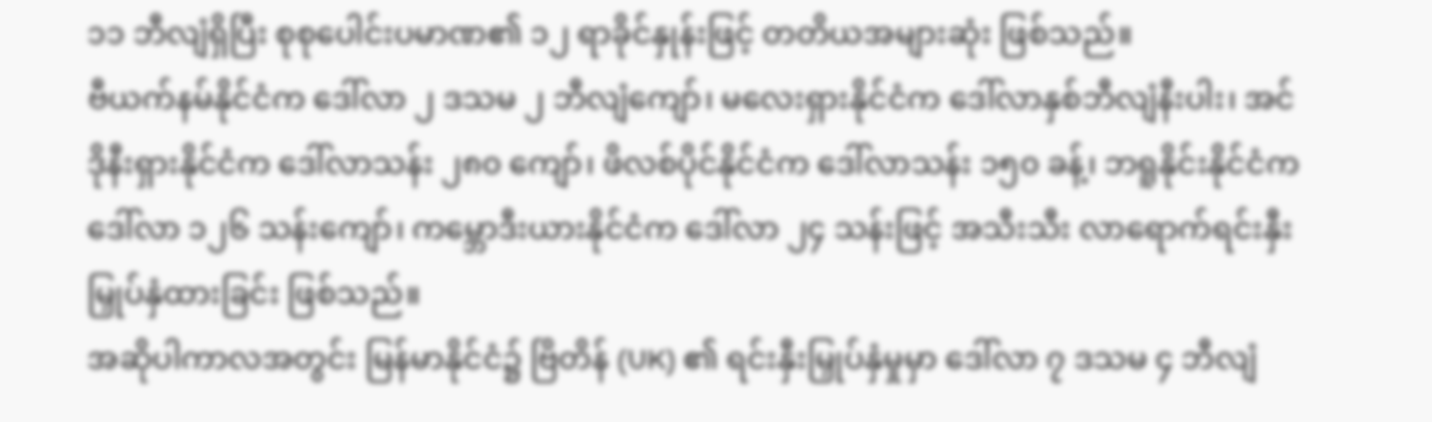၁၁ ဘီလျံရှိပြီး စုစုပေါင်းပမာဏ၏ ၁၂ ရာခိုင်နှုန်းဖြင့် တတိယအများဆုံး ဖြစ်သည်။
ဗီယက်နမ်နိုင်ငံက ဒေါ်လာ ၂ ဒသမ ၂ ဘီလျံကျော်၊ မလေးရှားနိုင်ငံက ဒေါ်လာနှစ်ဘီလျံနီးပါး၊ အင်ဒိုနီးရှားနိုင်ငံက ဒေါ်လာသန်း ၂၈၀ ကျော်၊ ဖိလစ်ပိုင်နိုင်ငံက ဒေါ်လာသန်း ၁၅၀ ခန့်၊ ဘရူနိုင်းနိုင်ငံက ဒေါ်လာ ၁၂၆ သန်းကျော်၊ ကမ္ဘောဒီးယားနိုင်ငံက ဒေါ်လာ ၂၄ သန်းဖြင့် အသီးသီး လာရောက်ရင်းနှီးမြှုပ်နှံထားခြင်း ဖြစ်သည်။
အဆိုပါကာလအတွင်း မြန်မာနိုင်ငံ၌ ဗြိတိန် (UK) ၏ ရင်းနှီးမြှုပ်နှံမှုမှာ ဒေါ်လာ ၇ ဒသမ ၄ ဘီလျံ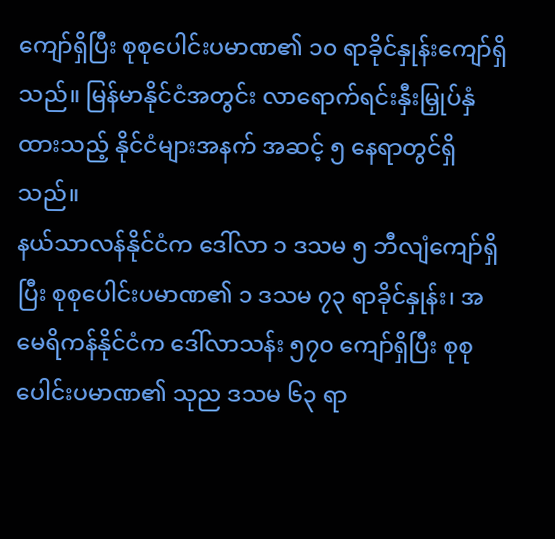ကျော်ရှိပြီး စုစုပေါင်းပမာဏ၏ ၁၀ ရာခိုင်နှုန်းကျော်ရှိသည်။ မြန်မာနိုင်ငံအတွင်း လာရောက်ရင်းနှီးမြှုပ်နှံထားသည့် နိုင်ငံများအနက် အဆင့် ၅ နေရာတွင်ရှိသည်။
နယ်သာလန်နိုင်ငံက ဒေါ်လာ ၁ ဒသမ ၅ ဘီလျံကျော်ရှိပြီး စုစုပေါင်းပမာဏ၏ ၁ ဒသမ ၇၃ ရာခိုင်နှုန်း၊ အမေရိကန်နိုင်ငံက ဒေါ်လာသန်း ၅၇၀ ကျော်ရှိပြီး စုစုပေါင်းပမာဏ၏ သုည ဒသမ ၆၃ ရာ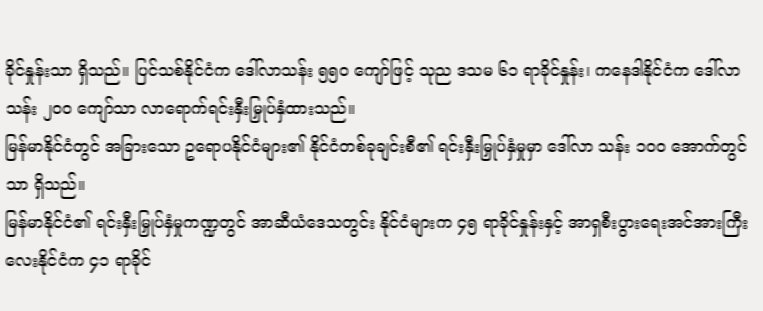ခိုင်နှုန်းသာ ရှိသည်။ ပြင်သစ်နိုင်ငံက ဒေါ်လာသန်း ၅၅၀ ကျော်ဖြင့် သုည ဒသမ ၆၁ ရာခိုင်နှုန်း၊ ကနေဒါနိုင်ငံက ဒေါ်လာသန်း ၂၀၀ ကျော်သာ လာရောက်ရင်းနှီးမြှုပ်နှံထားသည်။
မြန်မာနိုင်ငံတွင် အခြားသော ဥရောပနိုင်ငံများ၏ နိုင်ငံတစ်ခုချင်းစီ၏ ရင်းနှီးမြှုပ်နှံမှုမှာ ဒေါ်လာ သန်း ၁၀၀ အောက်တွင်သာ ရှိသည်။
မြန်မာနိုင်ငံ၏ ရင်းနှီးမြှုပ်နှံမှုကဏ္ဍတွင် အာဆီယံဒေသတွင်း နိုင်ငံများက ၄၅ ရာခိုင်နှုန်းနှင့် အာရှစီးပွားရေးအင်အားကြီး လေးနိုင်ငံက ၄၁ ရာခိုင်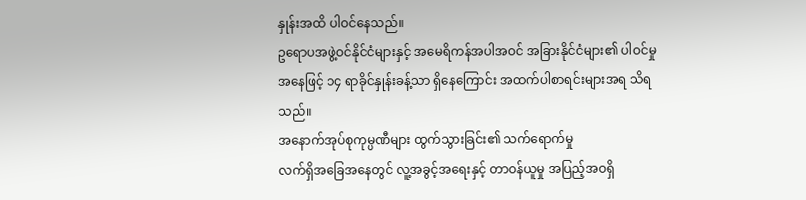နှုန်းအထိ ပါဝင်နေသည်။
ဥရောပအဖွဲ့ဝင်နိုင်ငံများနှင့် အမေရိကန်အပါအဝင် အခြားနိုင်ငံများ၏ ပါဝင်မှုအနေဖြင့် ၁၄ ရာခိုင်နှုန်းခန့်သာ ရှိနေကြောင်း အထက်ပါစာရင်းများအရ သိရသည်။
အနောက်အုပ်စုကုမ္ပဏီများ ထွက်သွားခြင်း၏ သက်ရောက်မှု
လက်ရှိအခြေအနေတွင် လူ့အခွင့်အရေးနှင့် တာဝန်ယူမှု အပြည့်အဝရှိ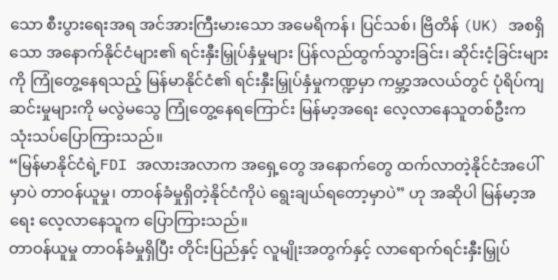သော စီးပွားရေးအရ အင်အားကြီးမားသော အမေရိကန်၊ ပြင်သစ်၊ ဗြိတိန် (UK) အစရှိသော အနောက်နိုင်ငံများ၏ ရင်းနှီးမြှုပ်နှံမှုများ ပြန်လည်ထွက်သွားခြင်း၊ ဆိုင်းငံ့ခြင်းများကို ကြုံတွေ့နေရသည့် မြန်မာနိုင်ငံ၏ ရင်းနှီးမြှုပ်နှံမှုကဏ္ဍမှာ ကမ္ဘာ့အလယ်တွင် ပုံရိပ်ကျဆင်းမှုများကို မလွဲမသွေ ကြုံတွေ့နေရကြောင်း မြန်မာ့အရေး လေ့လာနေသူတစ်ဦးက သုံးသပ်ပြောကြားသည်။
“မြန်မာနိုင်ငံရဲ့FDI အလားအလာက အရှေ့တွေ အနောက်တွေ ထက်လာတဲ့နိုင်ငံအပေါ်မှာပဲ တာဝန်ယူမှု၊ တာဝန်ခံမှုရှိတဲ့နိုင်ငံကိုပဲ ရွေးချယ်ရတော့မှာပဲ” ဟု အဆိုပါ မြန်မာ့အရေး လေ့လာနေသူက ပြောကြားသည်။
တာဝန်ယူမှု တာဝန်ခံမှုရှိပြီး တိုင်းပြည်နှင့် လူမျိုးအတွက်နှင့် လာရောက်ရင်းနှီးမြှုပ်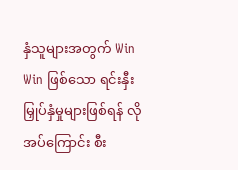နှံသူများအတွက် Win Win ဖြစ်သော ရင်းနှီးမြှုပ်နှံမှုများဖြစ်ရန် လိုအပ်ကြောင်း စီး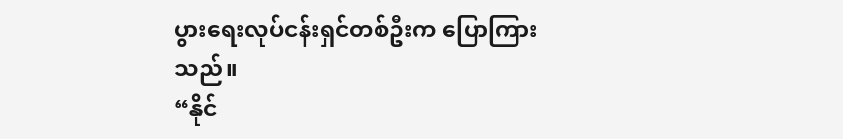ပွားရေးလုပ်ငန်းရှင်တစ်ဦးက ပြောကြားသည်။
“နိုင်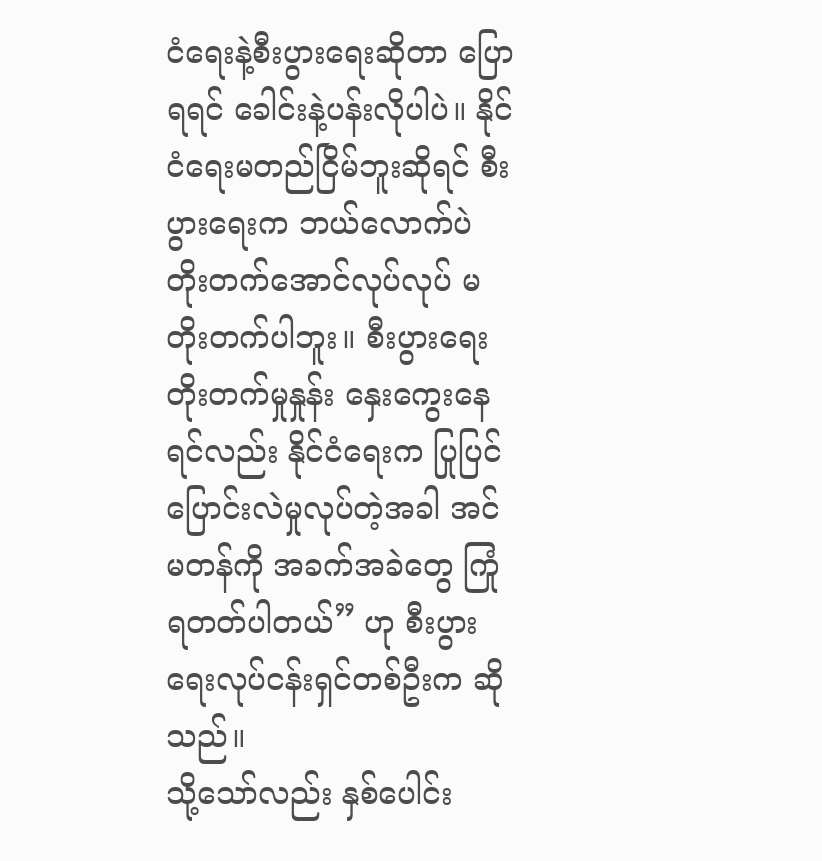ငံရေးနဲ့စီးပွားရေးဆိုတာ ပြောရရင် ခေါင်းနဲ့ပန်းလိုပါပဲ။ နိုင်ငံရေးမတည်ငြိမ်ဘူးဆိုရင် စီးပွားရေးက ဘယ်လောက်ပဲ တိုးတက်အောင်လုပ်လုပ် မတိုးတက်ပါဘူး။ စီးပွားရေးတိုးတက်မှုနှုန်း နှေးကွေးနေရင်လည်း နိုင်ငံရေးက ပြုပြင်ပြောင်းလဲမှုလုပ်တဲ့အခါ အင်မတန်ကို အခက်အခဲတွေ ကြုံရတတ်ပါတယ်” ဟု စီးပွားရေးလုပ်ငန်းရှင်တစ်ဦးက ဆိုသည်။
သို့သော်လည်း နှစ်ပေါင်း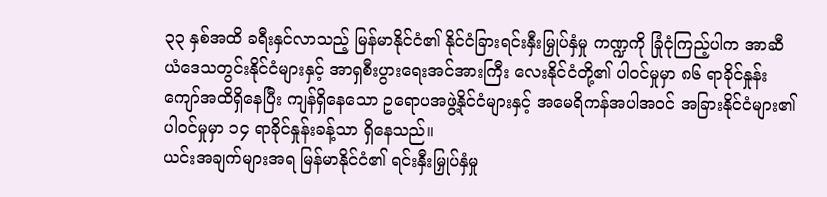၃၃ နှစ်အထိ ခရီးနှင်လာသည့် မြန်မာနိုင်ငံ၏ နိုင်ငံခြားရင်းနှီးမြှုပ်နှံမှု ကဏ္ဍကို ခြုံငုံကြည့်ပါက အာဆီယံဒေသတွင်းနိုင်ငံများနှင့် အာရှစီးပွားရေးအင်အားကြီး လေးနိုင်ငံတို့၏ ပါဝင်မှုမှာ ၈၆ ရာခိုင်နှုန်းကျော်အထိရှိနေပြီး ကျန်ရှိနေသော ဥရောပအဖွဲ့နိုင်ငံများနှင့် အမေရိကန်အပါအဝင် အခြားနိုင်ငံများ၏ ပါဝင်မှုမှာ ၁၄ ရာခိုင်နှုန်းခန့်သာ ရှိနေသည်။
ယင်းအချက်များအရ မြန်မာနိုင်ငံ၏ ရင်းနှီးမြှုပ်နှံမှု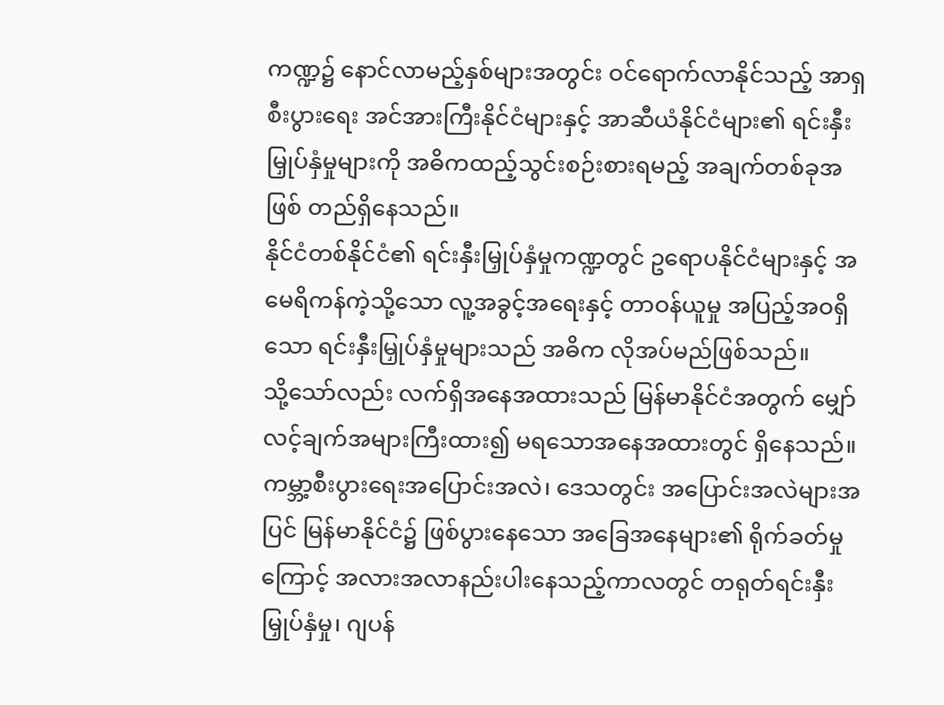ကဏ္ဍ၌ နောင်လာမည့်နှစ်များအတွင်း ဝင်ရောက်လာနိုင်သည့် အာရှစီးပွားရေး အင်အားကြီးနိုင်ငံများနှင့် အာဆီယံနိုင်ငံများ၏ ရင်းနှီးမြှုပ်နှံမှုများကို အဓိကထည့်သွင်းစဉ်းစားရမည့် အချက်တစ်ခုအဖြစ် တည်ရှိနေသည်။
နိုင်ငံတစ်နိုင်ငံ၏ ရင်းနှီးမြှုပ်နှံမှုကဏ္ဍတွင် ဥရောပနိုင်ငံများနှင့် အမေရိကန်ကဲ့သို့သော လူ့အခွင့်အရေးနှင့် တာဝန်ယူမှု အပြည့်အဝရှိသော ရင်းနှီးမြှုပ်နှံမှုများသည် အဓိက လိုအပ်မည်ဖြစ်သည်။
သို့သော်လည်း လက်ရှိအနေအထားသည် မြန်မာနိုင်ငံအတွက် မျှော်လင့်ချက်အများကြီးထား၍ မရသောအနေအထားတွင် ရှိနေသည်။ ကမ္ဘာ့စီးပွားရေးအပြောင်းအလဲ၊ ဒေသတွင်း အပြောင်းအလဲများအပြင် မြန်မာနိုင်ငံ၌ ဖြစ်ပွားနေသော အခြေအနေများ၏ ရိုက်ခတ်မှုကြောင့် အလားအလာနည်းပါးနေသည့်ကာလတွင် တရုတ်ရင်းနှီးမြှုပ်နှံမှု၊ ဂျပန်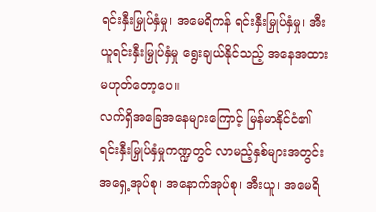ရင်းနှီးမြှုပ်နှံမှု၊ အမေရိကန် ရင်းနှီးမြှုပ်နှံမှု၊ အီးယူရင်းနှီးမြှုပ်နှံမှု ရွေးချယ်နိုင်သည့် အနေအထား မဟုတ်တော့ပေ။
လက်ရှိအခြေအနေများကြောင့် မြန်မာနိုင်ငံ၏ ရင်းနှီးမြှုပ်နှံမှုကဏ္ဍတွင် လာမည့်နှစ်များအတွင်း အရှေ့အုပ်စု၊ အနောက်အုပ်စု၊ အီးယူ၊ အမေရိ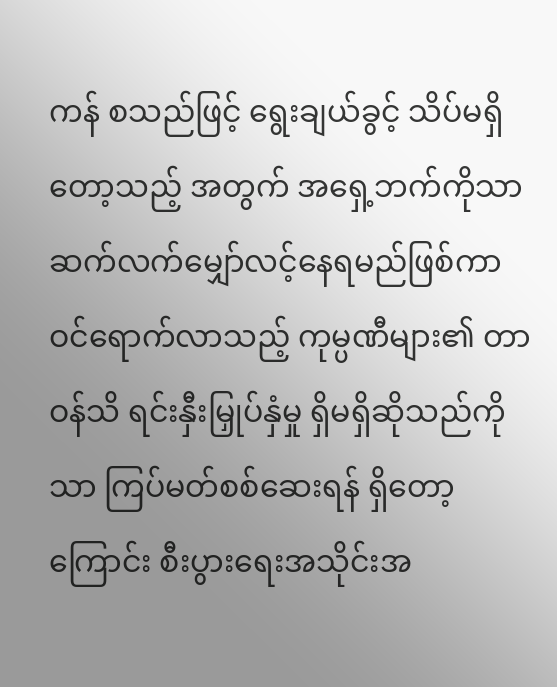ကန် စသည်ဖြင့် ရွေးချယ်ခွင့် သိပ်မရှိတော့သည့် အတွက် အရှေ့ဘက်ကိုသာ ဆက်လက်မျှော်လင့်နေရမည်ဖြစ်ကာ ဝင်ရောက်လာသည့် ကုမ္ပဏီများ၏ တာဝန်သိ ရင်းနှီးမြှုပ်နှံမှု ရှိမရှိဆိုသည်ကိုသာ ကြပ်မတ်စစ်ဆေးရန် ရှိတော့ကြောင်း စီးပွားရေးအသိုင်းအ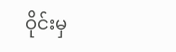ဝိုင်းမှ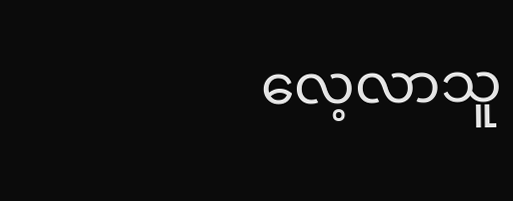လေ့လာသူ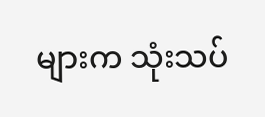များက သုံးသပ်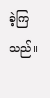ခဲ့ကြသည်။